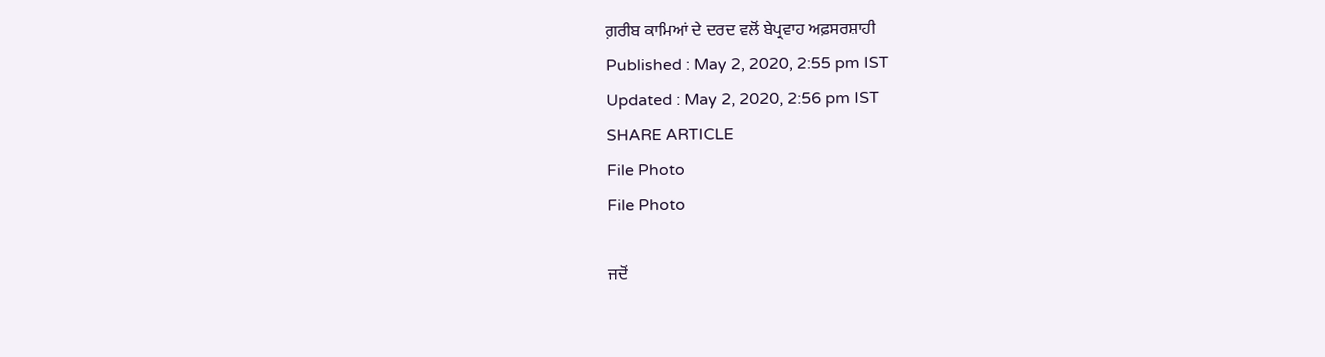ਗ਼ਰੀਬ ਕਾਮਿਆਂ ਦੇ ਦਰਦ ਵਲੋਂ ਬੇਪ੍ਰਵਾਹ ਅਫ਼ਸਰਸ਼ਾਹੀ
Published : May 2, 2020, 2:55 pm IST
Updated : May 2, 2020, 2:56 pm IST
SHARE ARTICLE
File Photo
File Photo

ਜਦੋਂ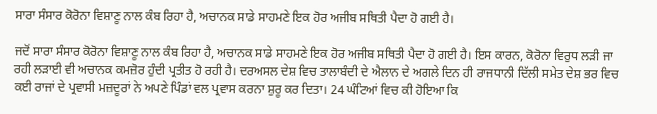ਸਾਰਾ ਸੰਸਾਰ ਕੋਰੋਨਾ ਵਿਸ਼ਾਣੂ ਨਾਲ ਕੰਬ ਰਿਹਾ ਹੈ, ਅਚਾਨਕ ਸਾਡੇ ਸਾਹਮਣੇ ਇਕ ਹੋਰ ਅਜੀਬ ਸਥਿਤੀ ਪੈਦਾ ਹੋ ਗਈ ਹੈ।

ਜਦੋਂ ਸਾਰਾ ਸੰਸਾਰ ਕੋਰੋਨਾ ਵਿਸ਼ਾਣੂ ਨਾਲ ਕੰਬ ਰਿਹਾ ਹੈ, ਅਚਾਨਕ ਸਾਡੇ ਸਾਹਮਣੇ ਇਕ ਹੋਰ ਅਜੀਬ ਸਥਿਤੀ ਪੈਦਾ ਹੋ ਗਈ ਹੈ। ਇਸ ਕਾਰਨ, ਕੋਰੋਨਾ ਵਿਰੁਧ ਲੜੀ ਜਾ ਰਹੀ ਲੜਾਈ ਵੀ ਅਚਾਨਕ ਕਮਜ਼ੋਰ ਹੁੰਦੀ ਪ੍ਰਤੀਤ ਹੋ ਰਹੀ ਹੈ। ਦਰਅਸਲ ਦੇਸ਼ ਵਿਚ ਤਾਲਾਬੰਦੀ ਦੇ ਐਲਾਨ ਦੇ ਅਗਲੇ ਦਿਨ ਹੀ ਰਾਜਧਾਨੀ ਦਿੱਲੀ ਸਮੇਤ ਦੇਸ਼ ਭਰ ਵਿਚ ਕਈ ਰਾਜਾਂ ਦੇ ਪ੍ਰਵਾਸੀ ਮਜ਼ਦੂਰਾਂ ਨੇ ਅਪਣੇ ਪਿੰਡਾਂ ਵਲ ਪ੍ਰਵਾਸ ਕਰਨਾ ਸ਼ੁਰੂ ਕਰ ਦਿਤਾ। 24 ਘੰਟਿਆਂ ਵਿਚ ਕੀ ਹੋਇਆ ਕਿ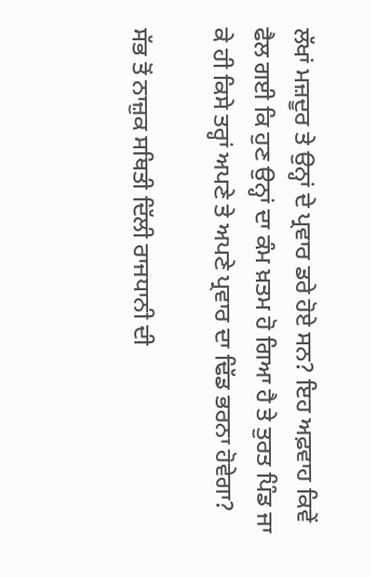ਲੱਖਾਂ ਮਜ਼ਦੂਰ ਤੇ ਉਨ੍ਹਾਂ ਦੇ ਪ੍ਰਵਾਰ ਡਰੇ ਹੋਏ ਸਨ? ਇਹ ਅਫ਼ਵਾਹ ਕਿਵੇਂ ਫੈਲ ਗਈ ਕਿ ਹੁਣ ਉਨ੍ਹਾਂ ਦਾ ਕੰਮ ਖ਼ਤਮ ਹੋ ਗਿਆ ਹੈ ਤੇ ਤੁਰਤ ਪਿੰਡ ਜਾ ਕੇ ਹੀ ਕਿਸੇ ਤਰ੍ਹਾਂ ਅਪਣੇ ਤੇ ਅਪਣੇ ਪ੍ਰਵਾਰ ਦਾ ਢਿੱਡ ਭਰਨਾ ਹੋਵੇਗਾ?

ਸੱਭ ਤੋਂ ਨਾਜ਼ੁਕ ਸਥਿਤੀ ਦਿੱਲੀ ਰਾਜਧਾਨੀ ਦੀ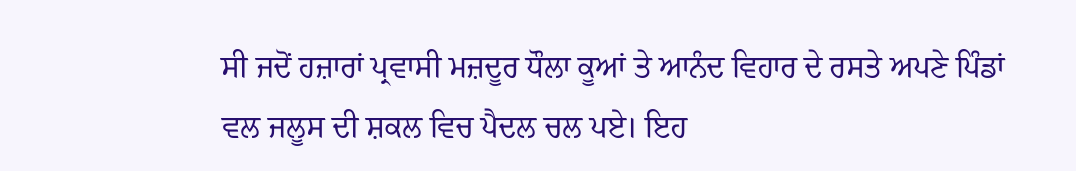ਸੀ ਜਦੋਂ ਹਜ਼ਾਰਾਂ ਪ੍ਰਵਾਸੀ ਮਜ਼ਦੂਰ ਧੌਲਾ ਕੂਆਂ ਤੇ ਆਨੰਦ ਵਿਹਾਰ ਦੇ ਰਸਤੇ ਅਪਣੇ ਪਿੰਡਾਂ ਵਲ ਜਲੂਸ ਦੀ ਸ਼ਕਲ ਵਿਚ ਪੈਦਲ ਚਲ ਪਏ। ਇਹ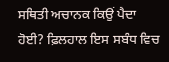ਸਥਿਤੀ ਅਚਾਨਕ ਕਿਉਂ ਪੈਦਾ ਹੋਈ? ਫ਼ਿਲਹਾਲ ਇਸ ਸਬੰਧ ਵਿਚ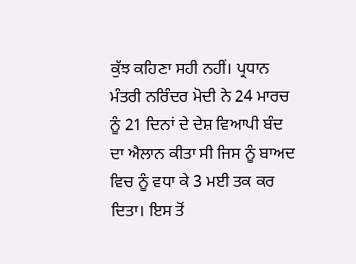ਕੁੱਝ ਕਹਿਣਾ ਸਹੀ ਨਹੀਂ। ਪ੍ਰਧਾਨ ਮੰਤਰੀ ਨਰਿੰਦਰ ਮੋਦੀ ਨੇ 24 ਮਾਰਚ ਨੂੰ 21 ਦਿਨਾਂ ਦੇ ਦੇਸ਼ ਵਿਆਪੀ ਬੰਦ ਦਾ ਐਲਾਨ ਕੀਤਾ ਸੀ ਜਿਸ ਨੂੰ ਬਾਅਦ ਵਿਚ ਨੂੰ ਵਧਾ ਕੇ 3 ਮਈ ਤਕ ਕਰ ਦਿਤਾ। ਇਸ ਤੋਂ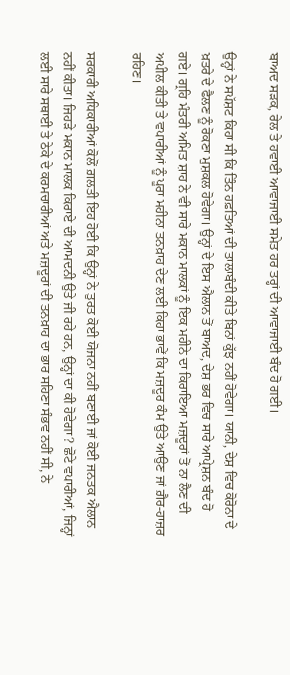ਬਾਅਦ ਸੜਕ, ਰੇਲ ਤੇ ਹਵਾਈ ਆਵਾਜਾਈ ਸਮੇਤ ਹਰ ਤਰ੍ਹਾਂ ਦੀ ਆਵਾਜਾਈ ਬੰਦ ਹੋ ਗਈ।

ਉਨ੍ਹਾਂ ਨੇ ਸਪੱਸ਼ਟ ਕਿਹਾ ਸੀ ਕਿ ਤਿੰਨ ਹਫ਼ਤਿਆਂ ਦੀ ਤਾਲਾਬੰਦੀ ਕੀਤੇ ਬਿਨਾਂ ਕੁੱਝ ਨਹੀਂ ਹੋਵੇਗਾ। ਯਾਨੀ, ਦੇਸ਼ ਵਿਚ ਕੋਰੋਨਾ ਦੇ ਖ਼ਤਰੇ ਦੇ ਫੈਲਣ ਨੂੰ ਰੋਕਣਾ ਮੁਸ਼ਕਲ ਹੋਵੇਗਾ। ਉਨ੍ਹਾਂ ਦੇ ਇਸ ਐਲਾਨ ਤੋਂ ਬਾਅਦ, ਦੇਸ਼ ਭਰ ਵਿਚ ਸਾਰੇ ਆਪ੍ਰੇਸ਼ਨ ਬੰਦ ਹੋ ਗਏ। ਗ੍ਰਹਿ ਮੰਤਰੀ ਅਮਿਤ ਸ਼ਾਹ ਨੇ ਵੀ ਸਾਰੇ ਮਕਾਨ ਮਾਲਕਾਂ ਨੂੰ ਇਕ ਮਹੀਨੇ ਦਾ ਕਿਰਾਇਆ ਮਜ਼ਦੂਰਾਂ ਤੋਂ ਨਾ ਲੈਣ ਦੀ ਅਪੀਲ ਕੀਤੀ ਤੇ ਵਪਾਰੀਆਂ ਨੂੰ ਪੂਰਾ ਮਹੀਨਾ ਤਨਖ਼ਾਹ ਦੇਣ ਲਈ ਕਿਹਾ ਭਾਵੇਂ ਕਿ ਮਜ਼ਦੂਰ ਕੰਮ ਉਤੇ ਆਉਣ ਜਾਂ ਗ਼ੈਰ-ਹਾਜ਼ਰ ਰਹਿਣ।

ਸਰਕਾਰੀ ਅਧਿਕਾਰੀਆਂ ਕੋਲੋਂ ਗ਼ਲਤੀ ਇਹ ਹੋਈ ਕਿ ਉਨ੍ਹਾਂ ਨੇ ਤੁਰਤ ਕੋਈ ਯੋਜਨਾ ਨਹੀਂ ਬਣਾਈ ਜਾਂ ਕੋਈ ਜਨਤਕ ਐਲਾਨ ਨਹੀਂ ਕੀਤਾ। ਜਿਹੜੇ ਮਕਾਨ ਮਾਲਕ ਕਿਰਾਏ ਦੀ ਆਮਦਨੀ ਉਤੇ ਜੀ ਰਹੇ ਹਨ, ਉਨ੍ਹਾਂ ਦਾ ਕੀ ਹੋਵੇਗਾ? ਛੋਟੇ ਵਪਾਰੀਆਂ, ਜਿਨ੍ਹਾਂ ਲਈ ਸਾਰੇ ਸਥਾਈ ਤੇ ਠੇਕੇ ਦੇ ਕਰਮਚਾਰੀਆਂ ਅਤੇ ਮਜ਼ਦੂਰਾਂ ਦੀ ਤਨਖ਼ਾਹ ਦਾ ਭਾਰ ਸਹਿਣਾ ਸੰਭਵ ਨਹੀਂ ਸੀ, ਨੇ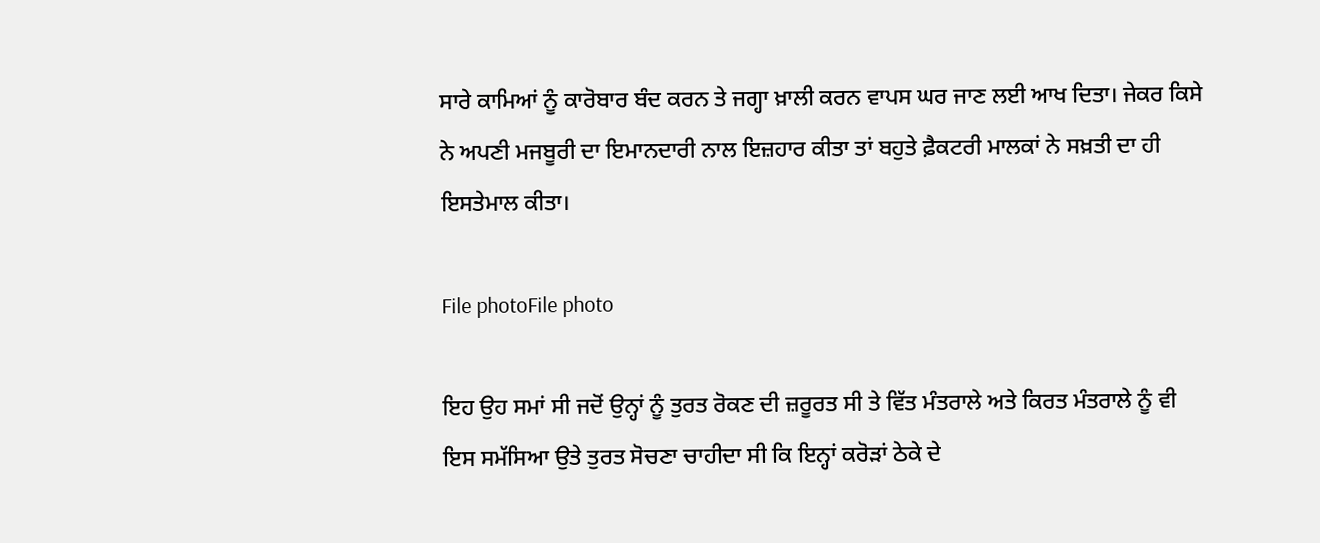ਸਾਰੇ ਕਾਮਿਆਂ ਨੂੰ ਕਾਰੋਬਾਰ ਬੰਦ ਕਰਨ ਤੇ ਜਗ੍ਹਾ ਖ਼ਾਲੀ ਕਰਨ ਵਾਪਸ ਘਰ ਜਾਣ ਲਈ ਆਖ ਦਿਤਾ। ਜੇਕਰ ਕਿਸੇ ਨੇ ਅਪਣੀ ਮਜਬੂਰੀ ਦਾ ਇਮਾਨਦਾਰੀ ਨਾਲ ਇਜ਼ਹਾਰ ਕੀਤਾ ਤਾਂ ਬਹੁਤੇ ਫ਼ੈਕਟਰੀ ਮਾਲਕਾਂ ਨੇ ਸਖ਼ਤੀ ਦਾ ਹੀ ਇਸਤੇਮਾਲ ਕੀਤਾ।

File photoFile photo

ਇਹ ਉਹ ਸਮਾਂ ਸੀ ਜਦੋਂ ਉਨ੍ਹਾਂ ਨੂੰ ਤੁਰਤ ਰੋਕਣ ਦੀ ਜ਼ਰੂਰਤ ਸੀ ਤੇ ਵਿੱਤ ਮੰਤਰਾਲੇ ਅਤੇ ਕਿਰਤ ਮੰਤਰਾਲੇ ਨੂੰ ਵੀ ਇਸ ਸਮੱਸਿਆ ਉਤੇ ਤੁਰਤ ਸੋਚਣਾ ਚਾਹੀਦਾ ਸੀ ਕਿ ਇਨ੍ਹਾਂ ਕਰੋੜਾਂ ਠੇਕੇ ਦੇ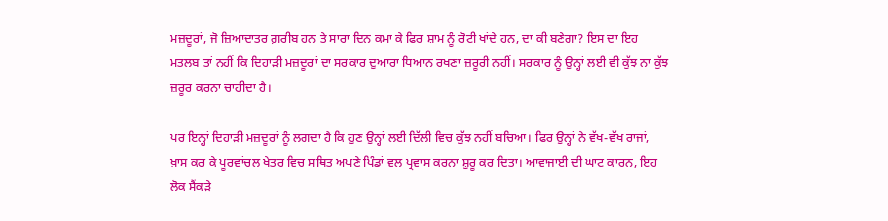ਮਜ਼ਦੂਰਾਂ, ਜੋ ਜ਼ਿਆਦਾਤਰ ਗ਼ਰੀਬ ਹਨ ਤੇ ਸਾਰਾ ਦਿਨ ਕਮਾ ਕੇ ਫਿਰ ਸ਼ਾਮ ਨੂੰ ਰੋਟੀ ਖਾਂਦੇ ਹਨ, ਦਾ ਕੀ ਬਣੇਗਾ? ਇਸ ਦਾ ਇਹ ਮਤਲਬ ਤਾਂ ਨਹੀਂ ਕਿ ਦਿਹਾੜੀ ਮਜ਼ਦੂਰਾਂ ਦਾ ਸਰਕਾਰ ਦੁਆਰਾ ਧਿਆਨ ਰਖਣਾ ਜ਼ਰੂਰੀ ਨਹੀਂ। ਸਰਕਾਰ ਨੂੰ ਉਨ੍ਹਾਂ ਲਈ ਵੀ ਕੁੱਝ ਨਾ ਕੁੱਝ ਜ਼ਰੂਰ ਕਰਨਾ ਚਾਹੀਦਾ ਹੈ।

ਪਰ ਇਨ੍ਹਾਂ ਦਿਹਾੜੀ ਮਜ਼ਦੂਰਾਂ ਨੂੰ ਲਗਦਾ ਹੈ ਕਿ ਹੁਣ ਉਨ੍ਹਾਂ ਲਈ ਦਿੱਲੀ ਵਿਚ ਕੁੱਝ ਨਹੀਂ ਬਚਿਆ। ਫਿਰ ਉਨ੍ਹਾਂ ਨੇ ਵੱਖ-ਵੱਖ ਰਾਜਾਂ, ਖ਼ਾਸ ਕਰ ਕੇ ਪੂਰਵਾਂਚਲ ਖੇਤਰ ਵਿਚ ਸਥਿਤ ਅਪਣੇ ਪਿੰਡਾਂ ਵਲ ਪ੍ਰਵਾਸ ਕਰਨਾ ਸ਼ੁਰੂ ਕਰ ਦਿਤਾ। ਆਵਾਜਾਈ ਦੀ ਘਾਟ ਕਾਰਨ, ਇਹ ਲੋਕ ਸੈਂਕੜੇ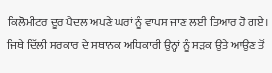ਕਿਲੋਮੀਟਰ ਦੂਰ ਪੈਦਲ ਅਪਣੇ ਘਰਾਂ ਨੂੰ ਵਾਪਸ ਜਾਣ ਲਈ ਤਿਆਰ ਹੋ ਗਏ। ਜਿਥੇ ਦਿੱਲੀ ਸਰਕਾਰ ਦੇ ਸਥਾਨਕ ਅਧਿਕਾਰੀ ਉਨ੍ਹਾਂ ਨੂੰ ਸੜਕ ਉਤੇ ਆਉਣ ਤੋਂ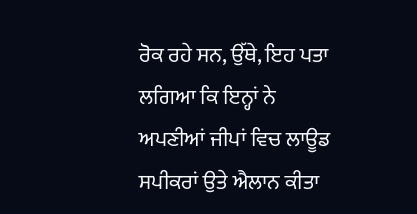ਰੋਕ ਰਹੇ ਸਨ, ਉੱਥੇ, ਇਹ ਪਤਾ ਲਗਿਆ ਕਿ ਇਨ੍ਹਾਂ ਨੇ ਅਪਣੀਆਂ ਜੀਪਾਂ ਵਿਚ ਲਾਊਡ ਸਪੀਕਰਾਂ ਉਤੇ ਐਲਾਨ ਕੀਤਾ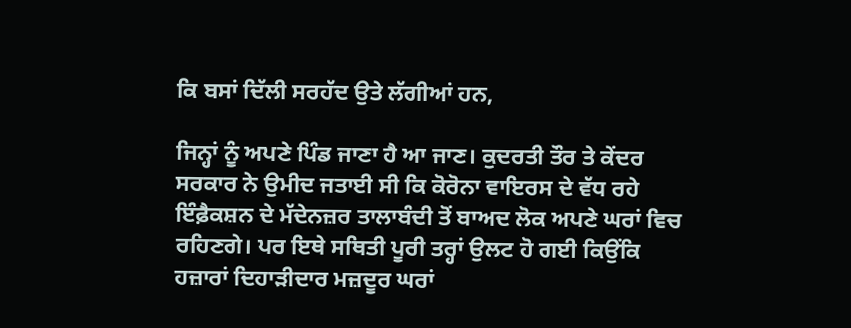ਕਿ ਬਸਾਂ ਦਿੱਲੀ ਸਰਹੱਦ ਉਤੇ ਲੱਗੀਆਂ ਹਨ,

ਜਿਨ੍ਹਾਂ ਨੂੰ ਅਪਣੇ ਪਿੰਡ ਜਾਣਾ ਹੈ ਆ ਜਾਣ। ਕੁਦਰਤੀ ਤੌਰ ਤੇ ਕੇਂਦਰ ਸਰਕਾਰ ਨੇ ਉਮੀਦ ਜਤਾਈ ਸੀ ਕਿ ਕੋਰੋਨਾ ਵਾਇਰਸ ਦੇ ਵੱਧ ਰਹੇ ਇੰਫ਼ੈਕਸ਼ਨ ਦੇ ਮੱਦੇਨਜ਼ਰ ਤਾਲਾਬੰਦੀ ਤੋਂ ਬਾਅਦ ਲੋਕ ਅਪਣੇ ਘਰਾਂ ਵਿਚ ਰਹਿਣਗੇ। ਪਰ ਇਥੇ ਸਥਿਤੀ ਪੂਰੀ ਤਰ੍ਹਾਂ ਉਲਟ ਹੋ ਗਈ ਕਿਉਂਕਿ ਹਜ਼ਾਰਾਂ ਦਿਹਾੜੀਦਾਰ ਮਜ਼ਦੂਰ ਘਰਾਂ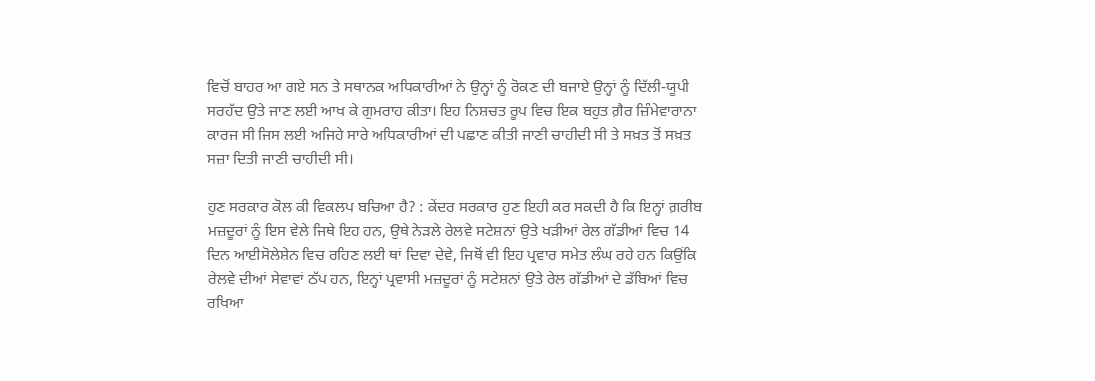ਵਿਚੋਂ ਬਾਹਰ ਆ ਗਏ ਸਨ ਤੇ ਸਥਾਨਕ ਅਧਿਕਾਰੀਆਂ ਨੇ ਉਨ੍ਹਾਂ ਨੂੰ ਰੋਕਣ ਦੀ ਬਜਾਏ ਉਨ੍ਹਾਂ ਨੂੰ ਦਿੱਲੀ-ਯੂਪੀ ਸਰਹੱਦ ਉਤੇ ਜਾਣ ਲਈ ਆਖ ਕੇ ਗੁਮਰਾਹ ਕੀਤਾ। ਇਹ ਨਿਸ਼ਚਤ ਰੂਪ ਵਿਚ ਇਕ ਬਹੁਤ ਗ਼ੈਰ ਜ਼ਿੰਮੇਵਾਰਾਨਾ ਕਾਰਜ ਸੀ ਜਿਸ ਲਈ ਅਜਿਹੇ ਸਾਰੇ ਅਧਿਕਾਰੀਆਂ ਦੀ ਪਛਾਣ ਕੀਤੀ ਜਾਣੀ ਚਾਹੀਦੀ ਸੀ ਤੇ ਸਖ਼ਤ ਤੋਂ ਸਖ਼ਤ ਸਜ਼ਾ ਦਿਤੀ ਜਾਣੀ ਚਾਹੀਦੀ ਸੀ।

ਹੁਣ ਸਰਕਾਰ ਕੋਲ ਕੀ ਵਿਕਲਪ ਬਚਿਆ ਹੈ? : ਕੇਂਦਰ ਸਰਕਾਰ ਹੁਣ ਇਹੀ ਕਰ ਸਕਦੀ ਹੈ ਕਿ ਇਨ੍ਹਾਂ ਗ਼ਰੀਬ ਮਜ਼ਦੂਰਾਂ ਨੂੰ ਇਸ ਵੇਲੇ ਜਿਥੇ ਇਹ ਹਨ, ਉਥੇ ਨੇੜਲੇ ਰੇਲਵੇ ਸਟੇਸ਼ਨਾਂ ਉਤੇ ਖੜੀਆਂ ਰੇਲ ਗੱਡੀਆਂ ਵਿਚ 14 ਦਿਨ ਆਈਸੋਲੇਸ਼ੇਨ ਵਿਚ ਰਹਿਣ ਲਈ ਥਾਂ ਦਿਵਾ ਦੇਵੇ, ਜਿਥੋਂ ਵੀ ਇਹ ਪ੍ਰਵਾਰ ਸਮੇਤ ਲੰਘ ਰਹੇ ਹਨ ਕਿਉਂਕਿ ਰੇਲਵੇ ਦੀਆਂ ਸੇਵਾਵਾਂ ਠੱਪ ਹਨ, ਇਨ੍ਹਾਂ ਪ੍ਰਵਾਸੀ ਮਜ਼ਦੂਰਾਂ ਨੂੰ ਸਟੇਸ਼ਨਾਂ ਉਤੇ ਰੇਲ ਗੱਡੀਆਂ ਦੇ ਡੱਬਿਆਂ ਵਿਚ ਰਖਿਆ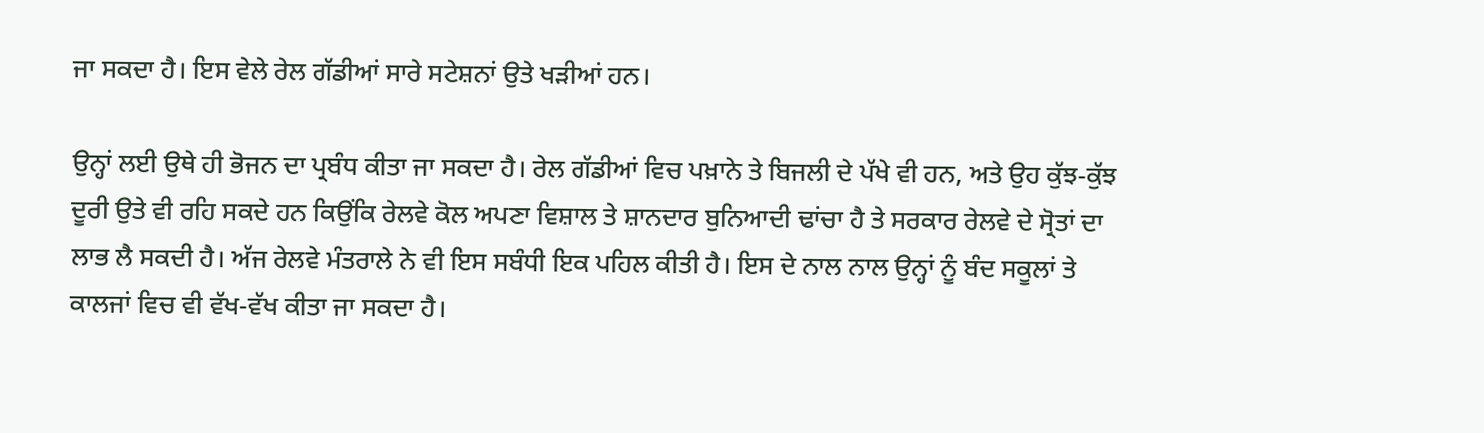ਜਾ ਸਕਦਾ ਹੈ। ਇਸ ਵੇਲੇ ਰੇਲ ਗੱਡੀਆਂ ਸਾਰੇ ਸਟੇਸ਼ਨਾਂ ਉਤੇ ਖੜੀਆਂ ਹਨ।

ਉਨ੍ਹਾਂ ਲਈ ਉਥੇ ਹੀ ਭੋਜਨ ਦਾ ਪ੍ਰਬੰਧ ਕੀਤਾ ਜਾ ਸਕਦਾ ਹੈ। ਰੇਲ ਗੱਡੀਆਂ ਵਿਚ ਪਖ਼ਾਨੇ ਤੇ ਬਿਜਲੀ ਦੇ ਪੱਖੇ ਵੀ ਹਨ, ਅਤੇ ਉਹ ਕੁੱਝ-ਕੁੱਝ ਦੂਰੀ ਉਤੇ ਵੀ ਰਹਿ ਸਕਦੇ ਹਨ ਕਿਉਂਕਿ ਰੇਲਵੇ ਕੋਲ ਅਪਣਾ ਵਿਸ਼ਾਲ ਤੇ ਸ਼ਾਨਦਾਰ ਬੁਨਿਆਦੀ ਢਾਂਚਾ ਹੈ ਤੇ ਸਰਕਾਰ ਰੇਲਵੇ ਦੇ ਸ੍ਰੋਤਾਂ ਦਾ ਲਾਭ ਲੈ ਸਕਦੀ ਹੈ। ਅੱਜ ਰੇਲਵੇ ਮੰਤਰਾਲੇ ਨੇ ਵੀ ਇਸ ਸਬੰਧੀ ਇਕ ਪਹਿਲ ਕੀਤੀ ਹੈ। ਇਸ ਦੇ ਨਾਲ ਨਾਲ ਉਨ੍ਹਾਂ ਨੂੰ ਬੰਦ ਸਕੂਲਾਂ ਤੇ ਕਾਲਜਾਂ ਵਿਚ ਵੀ ਵੱਖ-ਵੱਖ ਕੀਤਾ ਜਾ ਸਕਦਾ ਹੈ।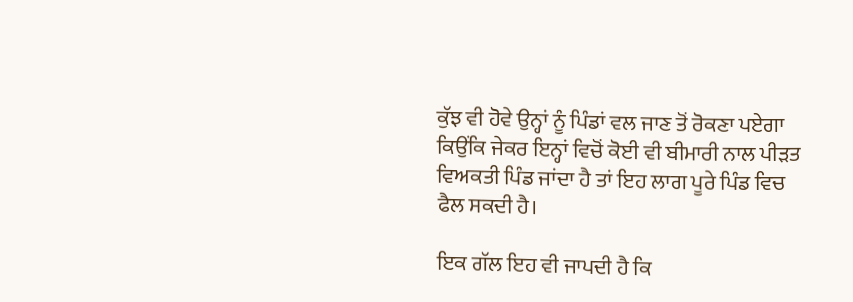ਕੁੱਝ ਵੀ ਹੋਵੇ ਉਨ੍ਹਾਂ ਨੂੰ ਪਿੰਡਾਂ ਵਲ ਜਾਣ ਤੋਂ ਰੋਕਣਾ ਪਏਗਾ ਕਿਉਂਕਿ ਜੇਕਰ ਇਨ੍ਹਾਂ ਵਿਚੋਂ ਕੋਈ ਵੀ ਬੀਮਾਰੀ ਨਾਲ ਪੀੜਤ ਵਿਅਕਤੀ ਪਿੰਡ ਜਾਂਦਾ ਹੈ ਤਾਂ ਇਹ ਲਾਗ ਪੂਰੇ ਪਿੰਡ ਵਿਚ ਫੈਲ ਸਕਦੀ ਹੈ।

ਇਕ ਗੱਲ ਇਹ ਵੀ ਜਾਪਦੀ ਹੈ ਕਿ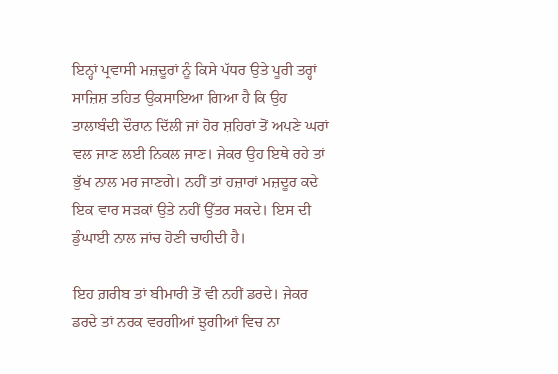ਇਨ੍ਹਾਂ ਪ੍ਰਵਾਸੀ ਮਜ਼ਦੂਰਾਂ ਨੂੰ ਕਿਸੇ ਪੱਧਰ ਉਤੇ ਪੂਰੀ ਤਰ੍ਹਾਂ ਸਾਜ਼ਿਸ਼ ਤਹਿਤ ਉਕਸਾਇਆ ਗਿਆ ਹੈ ਕਿ ਉਹ ਤਾਲਾਬੰਦੀ ਦੌਰਾਨ ਦਿੱਲੀ ਜਾਂ ਹੋਰ ਸ਼ਹਿਰਾਂ ਤੋਂ ਅਪਣੇ ਘਰਾਂ ਵਲ ਜਾਣ ਲਈ ਨਿਕਲ ਜਾਣ। ਜੇਕਰ ਉਹ ਇਥੇ ਰਹੇ ਤਾਂ ਭੁੱਖ ਨਾਲ ਮਰ ਜਾਣਗੇ। ਨਹੀਂ ਤਾਂ ਹਜ਼ਾਰਾਂ ਮਜ਼ਦੂਰ ਕਦੇ ਇਕ ਵਾਰ ਸੜਕਾਂ ਉਤੇ ਨਹੀਂ ਉੱਤਰ ਸਕਦੇ। ਇਸ ਦੀ ਡੁੰਘਾਈ ਨਾਲ ਜਾਂਚ ਹੋਣੀ ਚਾਹੀਦੀ ਹੈ।

ਇਹ ਗ਼ਰੀਬ ਤਾਂ ਬੀਮਾਰੀ ਤੋਂ ਵੀ ਨਹੀਂ ਡਰਦੇ। ਜੇਕਰ ਡਰਦੇ ਤਾਂ ਨਰਕ ਵਰਗੀਆਂ ਝੁਗੀਆਂ ਵਿਚ ਨਾ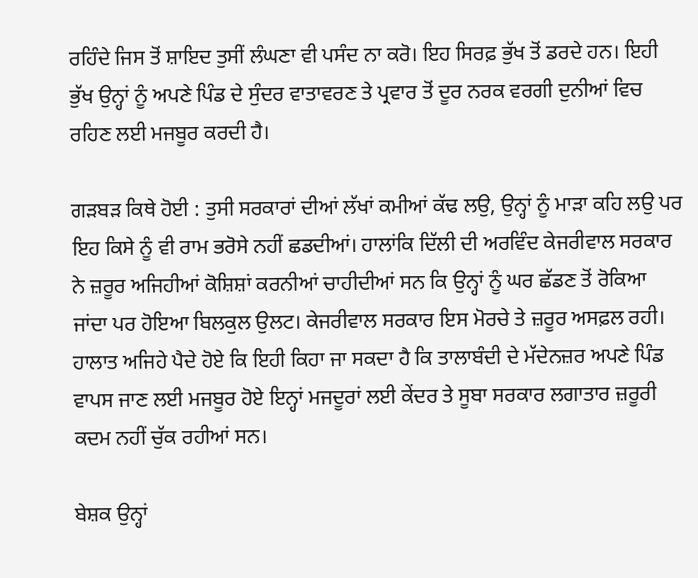ਰਹਿੰਦੇ ਜਿਸ ਤੋਂ ਸ਼ਾਇਦ ਤੁਸੀਂ ਲੰਘਣਾ ਵੀ ਪਸੰਦ ਨਾ ਕਰੋ। ਇਹ ਸਿਰਫ਼ ਭੁੱਖ ਤੋਂ ਡਰਦੇ ਹਨ। ਇਹੀ ਭੁੱਖ ਉਨ੍ਹਾਂ ਨੂੰ ਅਪਣੇ ਪਿੰਡ ਦੇ ਸੁੰਦਰ ਵਾਤਾਵਰਣ ਤੇ ਪ੍ਰਵਾਰ ਤੋਂ ਦੂਰ ਨਰਕ ਵਰਗੀ ਦੁਨੀਆਂ ਵਿਚ ਰਹਿਣ ਲਈ ਮਜਬੂਰ ਕਰਦੀ ਹੈ।

ਗੜਬੜ ਕਿਥੇ ਹੋਈ : ਤੁਸੀ ਸਰਕਾਰਾਂ ਦੀਆਂ ਲੱਖਾਂ ਕਮੀਆਂ ਕੱਢ ਲਉ, ਉਨ੍ਹਾਂ ਨੂੰ ਮਾੜਾ ਕਹਿ ਲਉ ਪਰ ਇਹ ਕਿਸੇ ਨੂੰ ਵੀ ਰਾਮ ਭਰੋਸੇ ਨਹੀਂ ਛਡਦੀਆਂ। ਹਾਲਾਂਕਿ ਦਿੱਲੀ ਦੀ ਅਰਵਿੰਦ ਕੇਜਰੀਵਾਲ ਸਰਕਾਰ ਨੇ ਜ਼ਰੂਰ ਅਜਿਹੀਆਂ ਕੋਸ਼ਿਸ਼ਾਂ ਕਰਨੀਆਂ ਚਾਹੀਦੀਆਂ ਸਨ ਕਿ ਉਨ੍ਹਾਂ ਨੂੰ ਘਰ ਛੱਡਣ ਤੋਂ ਰੋਕਿਆ ਜਾਂਦਾ ਪਰ ਹੋਇਆ ਬਿਲਕੁਲ ਉਲਟ। ਕੇਜਰੀਵਾਲ ਸਰਕਾਰ ਇਸ ਮੋਰਚੇ ਤੇ ਜ਼ਰੂਰ ਅਸਫ਼ਲ ਰਹੀ। ਹਾਲਾਤ ਅਜਿਹੇ ਪੈਦੇ ਹੋਏ ਕਿ ਇਹੀ ਕਿਹਾ ਜਾ ਸਕਦਾ ਹੈ ਕਿ ਤਾਲਾਬੰਦੀ ਦੇ ਮੱਦੇਨਜ਼ਰ ਅਪਣੇ ਪਿੰਡ ਵਾਪਸ ਜਾਣ ਲਈ ਮਜਬੂਰ ਹੋਏ ਇਨ੍ਹਾਂ ਮਜਦੂਰਾਂ ਲਈ ਕੇਂਦਰ ਤੇ ਸੂਬਾ ਸਰਕਾਰ ਲਗਾਤਾਰ ਜ਼ਰੂਰੀ ਕਦਮ ਨਹੀਂ ਚੁੱਕ ਰਹੀਆਂ ਸਨ।

ਬੇਸ਼ਕ ਉਨ੍ਹਾਂ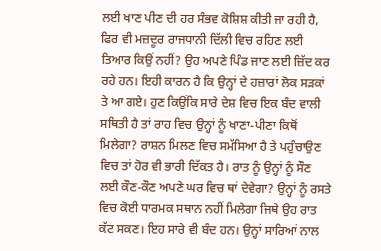ਲਈ ਖਾਣ ਪੀਣ ਦੀ ਹਰ ਸੰਭਵ ਕੋਸ਼ਿਸ਼ ਕੀਤੀ ਜਾ ਰਹੀ ਹੈ, ਫਿਰ ਵੀ ਮਜ਼ਦੂਰ ਰਾਜਧਾਨੀ ਦਿੱਲੀ ਵਿਚ ਰਹਿਣ ਲਈ ਤਿਆਰ ਕਿਉਂ ਨਹੀਂ? ਉਹ ਅਪਣੇ ਪਿੰਡ ਜਾਣ ਲਈ ਜ਼ਿੱਦ ਕਰ ਰਹੇ ਹਨ। ਇਹੀ ਕਾਰਨ ਹੈ ਕਿ ਉਨ੍ਹਾਂ ਦੇ ਹਜ਼ਾਰਾਂ ਲੋਕ ਸੜਕਾਂ ਤੇ ਆ ਗਏ। ਹੁਣ ਕਿਉਂਕਿ ਸਾਰੇ ਦੇਸ਼ ਵਿਚ ਇਕ ਬੰਦ ਵਾਲੀ ਸਥਿਤੀ ਹੈ ਤਾਂ ਰਾਹ ਵਿਚ ਉਨ੍ਹਾਂ ਨੂੰ ਖਾਣਾ-ਪੀਣਾ ਕਿਥੋਂ ਮਿਲੇਗਾ? ਰਾਸ਼ਨ ਮਿਲਣ ਵਿਚ ਸਮੱਸਿਆ ਹੈ ਤੇ ਪਹੁੰਚਾਉਣ ਵਿਚ ਤਾਂ ਹੋਰ ਵੀ ਭਾਰੀ ਦਿੱਕਤ ਹੈ। ਰਾਤ ਨੂੰ ਉਨ੍ਹਾਂ ਨੂੰ ਸੌਣ ਲਈ ਕੌਣ-ਕੌਣ ਅਪਣੇ ਘਰ ਵਿਚ ਥਾਂ ਦੇਵੇਗਾ? ਉਨ੍ਹਾਂ ਨੂੰ ਰਸਤੇ ਵਿਚ ਕੋਈ ਧਾਰਮਕ ਸਥਾਨ ਨਹੀਂ ਮਿਲੇਗਾ ਜਿਥੇ ਉਹ ਰਾਤ ਕੱਟ ਸਕਣ। ਇਹ ਸਾਰੇ ਵੀ ਬੰਦ ਹਨ। ਉਨ੍ਹਾਂ ਸਾਰਿਆਂ ਨਾਲ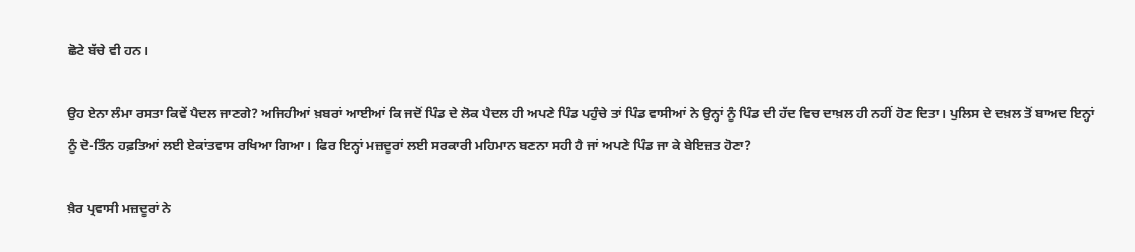ਛੋਟੇ ਬੱਚੇ ਵੀ ਹਨ।

ਉਹ ਏਨਾ ਲੰਮਾ ਰਸਤਾ ਕਿਵੇਂ ਪੈਦਲ ਜਾਣਗੇ? ਅਜਿਹੀਆਂ ਖ਼ਬਰਾਂ ਆਈਆਂ ਕਿ ਜਦੋਂ ਪਿੰਡ ਦੇ ਲੋਕ ਪੈਦਲ ਹੀ ਅਪਣੇ ਪਿੰਡ ਪਹੁੰਚੇ ਤਾਂ ਪਿੰਡ ਵਾਸੀਆਂ ਨੇ ਉਨ੍ਹਾਂ ਨੂੰ ਪਿੰਡ ਦੀ ਹੱਦ ਵਿਚ ਦਾਖ਼ਲ ਹੀ ਨਹੀਂ ਹੋਣ ਦਿਤਾ। ਪੁਲਿਸ ਦੇ ਦਖ਼ਲ ਤੋਂ ਬਾਅਦ ਇਨ੍ਹਾਂ ਨੂੰ ਦੋ-ਤਿੰਨ ਹਫ਼ਤਿਆਂ ਲਈ ਏਕਾਂਤਵਾਸ ਰਖਿਆ ਗਿਆ। ਫਿਰ ਇਨ੍ਹਾਂ ਮਜ਼ਦੂਰਾਂ ਲਈ ਸਰਕਾਰੀ ਮਹਿਮਾਨ ਬਣਨਾ ਸਹੀ ਹੈ ਜਾਂ ਅਪਣੇ ਪਿੰਡ ਜਾ ਕੇ ਬੇਇਜ਼ਤ ਹੋਣਾ?

ਖ਼ੈਰ ਪ੍ਰਵਾਸੀ ਮਜ਼ਦੂਰਾਂ ਨੇ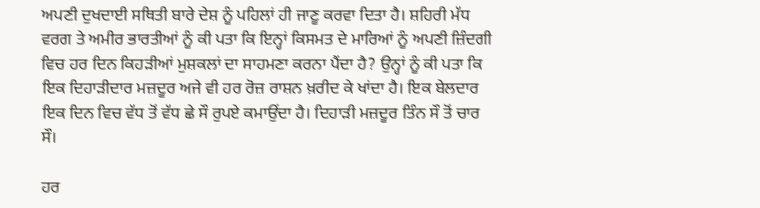ਅਪਣੀ ਦੁਖਦਾਈ ਸਥਿਤੀ ਬਾਰੇ ਦੇਸ਼ ਨੂੰ ਪਹਿਲਾਂ ਹੀ ਜਾਣੂ ਕਰਵਾ ਦਿਤਾ ਹੈ। ਸ਼ਹਿਰੀ ਮੱਧ ਵਰਗ ਤੇ ਅਮੀਰ ਭਾਰਤੀਆਂ ਨੂੰ ਕੀ ਪਤਾ ਕਿ ਇਨ੍ਹਾਂ ਕਿਸਮਤ ਦੇ ਮਾਰਿਆਂ ਨੂੰ ਅਪਣੀ ਜ਼ਿੰਦਗੀ ਵਿਚ ਹਰ ਦਿਨ ਕਿਹੜੀਆਂ ਮੁਸ਼ਕਲਾਂ ਦਾ ਸਾਹਮਣਾ ਕਰਨਾ ਪੈਂਦਾ ਹੈ? ਉਨ੍ਹਾਂ ਨੂੰ ਕੀ ਪਤਾ ਕਿ ਇਕ ਦਿਹਾੜੀਦਾਰ ਮਜ਼ਦੂਰ ਅਜੇ ਵੀ ਹਰ ਰੋਜ਼ ਰਾਸ਼ਨ ਖ਼ਰੀਦ ਕੇ ਖਾਂਦਾ ਹੈ। ਇਕ ਬੇਲਦਾਰ ਇਕ ਦਿਨ ਵਿਚ ਵੱਧ ਤੋਂ ਵੱਧ ਛੇ ਸੌ ਰੁਪਏ ਕਮਾਉਂਦਾ ਹੈ। ਦਿਹਾੜੀ ਮਜ਼ਦੂਰ ਤਿੰਨ ਸੌ ਤੋਂ ਚਾਰ ਸੌ।

ਹਰ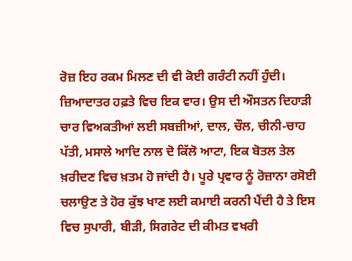ਰੋਜ਼ ਇਹ ਰਕਮ ਮਿਲਣ ਦੀ ਵੀ ਕੋਈ ਗਰੰਟੀ ਨਹੀਂ ਹੁੰਦੀ। ਜ਼ਿਆਦਾਤਰ ਹਫ਼ਤੇ ਵਿਚ ਇਕ ਵਾਰ। ਉਸ ਦੀ ਔਸਤਨ ਦਿਹਾੜੀ ਚਾਰ ਵਿਅਕਤੀਆਂ ਲਈ ਸਬਜ਼ੀਆਂ, ਦਾਲ, ਚੌਲ, ਚੀਨੀ-ਚਾਹ ਪੱਤੀ, ਮਸਾਲੇ ਆਦਿ ਨਾਲ ਦੋ ਕਿੱਲੋ ਆਟਾ, ਇਕ ਬੋਤਲ ਤੇਲ ਖ਼ਰੀਦਣ ਵਿਚ ਖ਼ਤਮ ਹੋ ਜਾਂਦੀ ਹੈ। ਪੂਰੇ ਪ੍ਰਵਾਰ ਨੂੰ ਰੋਜ਼ਾਨਾ ਰਸੋਈ ਚਲਾਉਣ ਤੇ ਹੋਰ ਕੁੱਝ ਖਾਣ ਲਈ ਕਮਾਈ ਕਰਨੀ ਪੈਂਦੀ ਹੈ ਤੇ ਇਸ ਵਿਚ ਸੁਪਾਰੀ, ਬੀੜੀ, ਸਿਗਰੇਟ ਦੀ ਕੀਮਤ ਵਖਰੀ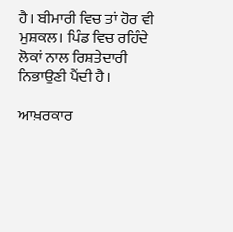ਹੈ। ਬੀਮਾਰੀ ਵਿਚ ਤਾਂ ਹੋਰ ਵੀ ਮੁਸ਼ਕਲ। ਪਿੰਡ ਵਿਚ ਰਹਿੰਦੇ ਲੋਕਾਂ ਨਾਲ ਰਿਸ਼ਤੇਦਾਰੀ ਨਿਭਾਉਣੀ ਪੈਂਦੀ ਹੈ।

ਆਖ਼ਰਕਾਰ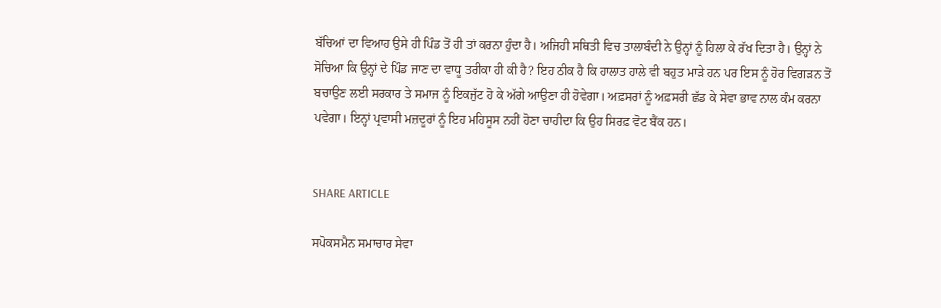ਬੱਚਿਆਂ ਦਾ ਵਿਆਹ ਉਸੇ ਹੀ ਪਿੰਡ ਤੋਂ ਹੀ ਤਾਂ ਕਰਨਾ ਹੁੰਦਾ ਹੈ। ਅਜਿਹੀ ਸਥਿਤੀ ਵਿਚ ਤਾਲਾਬੰਦੀ ਨੇ ਉਨ੍ਹਾਂ ਨੂੰ ਹਿਲਾ ਕੇ ਰੱਖ ਦਿਤਾ ਹੈ। ਉਨ੍ਹਾਂ ਨੇ ਸੋਚਿਆ ਕਿ ਉਨ੍ਹਾਂ ਦੇ ਪਿੰਡ ਜਾਣ ਦਾ ਵਾਧੂ ਤਰੀਕਾ ਹੀ ਕੀ ਹੈ? ਇਹ ਠੀਕ ਹੈ ਕਿ ਹਾਲਾਤ ਹਾਲੇ ਵੀ ਬਹੁਤ ਮਾੜੇ ਹਨ ਪਰ ਇਸ ਨੂੰ ਹੋਰ ਵਿਗੜਨ ਤੋਂ ਬਚਾਉਣ ਲਈ ਸਰਕਾਰ ਤੇ ਸਮਾਜ ਨੂੰ ਇਕਜੁੱਟ ਹੋ ਕੇ ਅੱਗੇ ਆਉਣਾ ਹੀ ਹੋਵੇਗਾ। ਅਫ਼ਸਰਾਂ ਨੂੰ ਅਫ਼ਸਰੀ ਛੱਡ ਕੇ ਸੇਵਾ ਭਾਵ ਨਾਲ ਕੰਮ ਕਰਨਾ ਪਵੇਗਾ। ਇਨ੍ਹਾਂ ਪ੍ਰਵਾਸੀ ਮਜ਼ਦੂਰਾਂ ਨੂੰ ਇਹ ਮਹਿਸੂਸ ਨਹੀਂ ਹੋਣਾ ਚਾਹੀਦਾ ਕਿ ਉਹ ਸਿਰਫ਼ ਵੋਟ ਬੈਂਕ ਹਨ।


SHARE ARTICLE

ਸਪੋਕਸਮੈਨ ਸਮਾਚਾਰ ਸੇਵਾ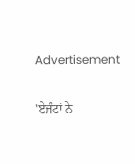Advertisement

'ਏਜੰਟਾਂ ਨੇ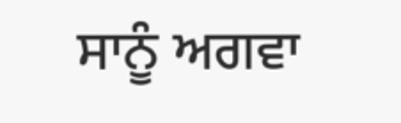ਸਾਨੂੰ ਅਗਵਾ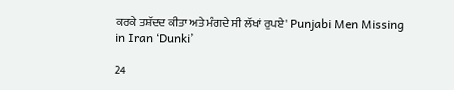ਕਰਕੇ ਤਸ਼ੱਦਦ ਕੀਤਾ ਅਤੇ ਮੰਗਦੇ ਸੀ ਲੱਖਾਂ ਰੁਪਏ' Punjabi Men Missing in Iran ‘Dunki’

24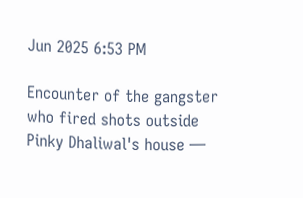Jun 2025 6:53 PM

Encounter of the gangster who fired shots outside Pinky Dhaliwal's house —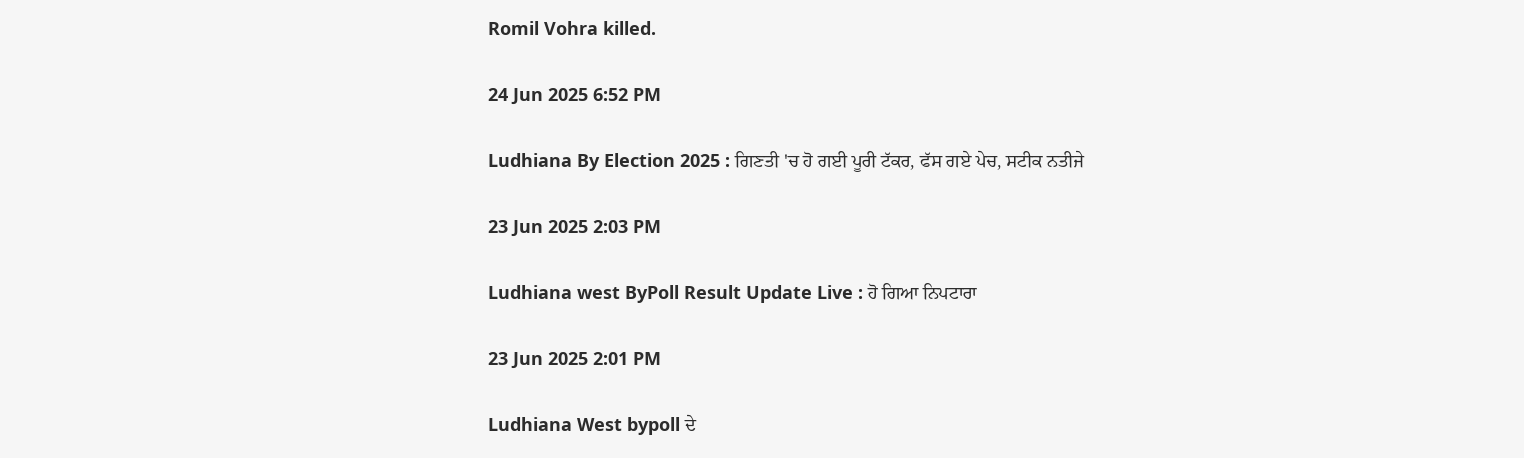Romil Vohra killed.

24 Jun 2025 6:52 PM

Ludhiana By Election 2025 : ਗਿਣਤੀ 'ਚ ਹੋ ਗਈ ਪੂਰੀ ਟੱਕਰ, ਫੱਸ ਗਏ ਪੇਚ, ਸਟੀਕ ਨਤੀਜੇ

23 Jun 2025 2:03 PM

Ludhiana west ByPoll Result Update Live : ਹੋ ਗਿਆ ਨਿਪਟਾਰਾ

23 Jun 2025 2:01 PM

Ludhiana West bypoll ਦੇ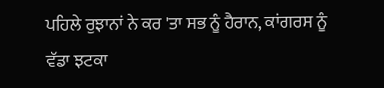ਪਹਿਲੇ ਰੁਝਾਨਾਂ ਨੇ ਕਰ 'ਤਾ ਸਭ ਨੂੰ ਹੈਰਾਨ, ਕਾਂਗਰਸ ਨੂੰ ਵੱਡਾ ਝਟਕਾ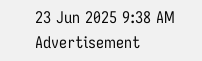23 Jun 2025 9:38 AM
Advertisement